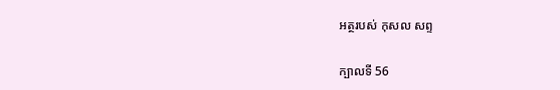អត្ថរបស់ កុសល សព្ទ

ក្បាលទី 56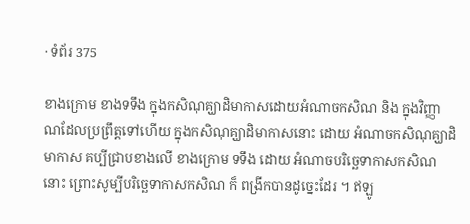· ទំព័រ 375

ខាងក្រោម ខាងទទឹង ក្នុងកសិណុគ្ឃាដិមាកាសដោយអំណាចកសិណ និង ក្នុងវិញ្ញាណដែលប្រព្រឹត្តទៅហើយ ក្នុងកសិណុគ្ឃាដិមាកាសនោះ ដោយ អំណាចកសិណុគ្ឃាដិមាកាស គប្បីជ្រាបខាងលើ ខាងក្រោម ទទឹង ដោយ អំណាចបរិច្ឆេទាកាសកសិណនោះ ព្រោះសូម្បីបរិច្ឆេទាកាសកសិណ ក៏ ពង្រីកបានដូច្នេះដែរ ។ ឥឡូ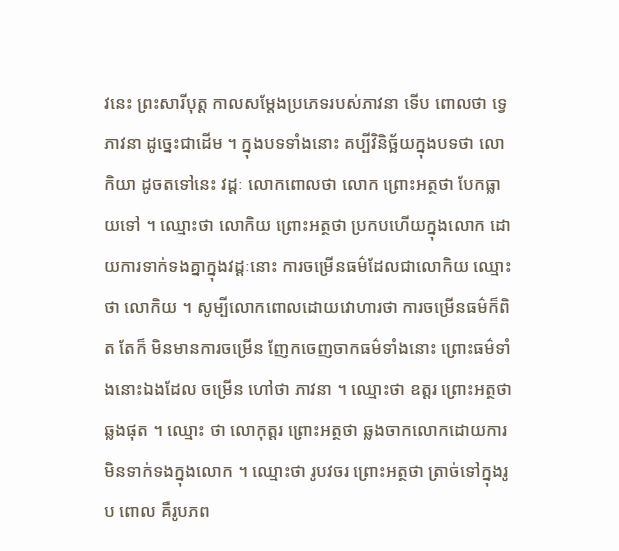វនេះ ព្រះសារីបុត្ត កាលសម្តែងប្រភេទរបស់ភាវនា ទើប ពោលថា ទ្វេ ភាវនា ដូច្នេះជាដើម ។ ក្នុងបទទាំងនោះ គប្បីវិនិច្ឆ័យក្នុងបទថា លោកិយា ដូចតទៅនេះ វដ្តៈ លោកពោលថា លោក ព្រោះអត្ថថា បែកធ្លាយទៅ ។ ឈ្មោះថា លោកិយ ព្រោះអត្ថថា ប្រកបហើយក្នុងលោក ដោយការទាក់ទងគ្នាក្នុងវដ្តៈនោះ ការចម្រើនធម៌ដែលជាលោកិយ ឈ្មោះថា លោកិយ ។ សូម្បីលោកពោលដោយវោហារថា ការចម្រើនធម៌ក៏ពិត តែក៏ មិនមានការចម្រើន ញែកចេញចាកធម៌ទាំងនោះ ព្រោះធម៌ទាំងនោះឯងដែល ចម្រើន ហៅថា ភាវនា ។ ឈ្មោះថា ឧត្តរ ព្រោះអត្ថថា ឆ្លងផុត ។ ឈ្មោះ ថា លោកុត្តរ ព្រោះអត្ថថា ឆ្លងចាកលោកដោយការមិនទាក់ទងក្នុងលោក ។ ឈ្មោះថា រូបវចរ ព្រោះអត្ថថា ត្រាច់ទៅក្នុងរូប ពោល គឺរូបភព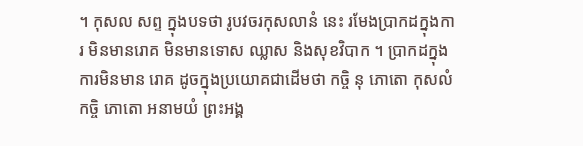។ កុសល សព្ទ ក្នុងបទថា រូបវចរកុសលានំ នេះ រមែងប្រាកដក្នុងការ មិនមានរោគ មិនមានទោស ឈ្លាស និងសុខវិបាក ។ ប្រាកដក្នុងការមិនមាន រោគ ដូចក្នុងប្រយោគជាដើមថា កច្ចិ នុ ភោតោ កុសលំ កច្ចិ ភោតោ អនាមយំ ព្រះអង្គ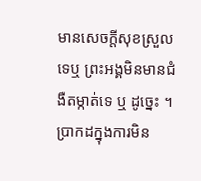មានសេចក្តីសុខស្រួលទេឬ ព្រះអង្គមិនមានជំងឺតម្កាត់ទេ ឬ ដូច្នេះ ។ ប្រាកដក្នុងការមិន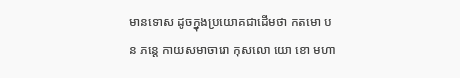មានទោស ដូចក្នុងប្រយោគជាដើមថា កតមោ បន ភន្តេ កាយសមាចារោ កុសលោ យោ ខោ មហា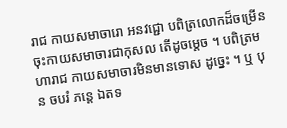រាជ កាយសមាចារោ អនវជ្ជោ បពិត្រលោកដ៏ចម្រើន ចុះកាយសមាចារជាកុសល តើដូចម្តេច ។ បពិត្រមហារាជ កាយសមាចារមិនមានទោស ដូច្នេះ ។ ឬ បុន ចបរំ ភន្តេ ឯតទ